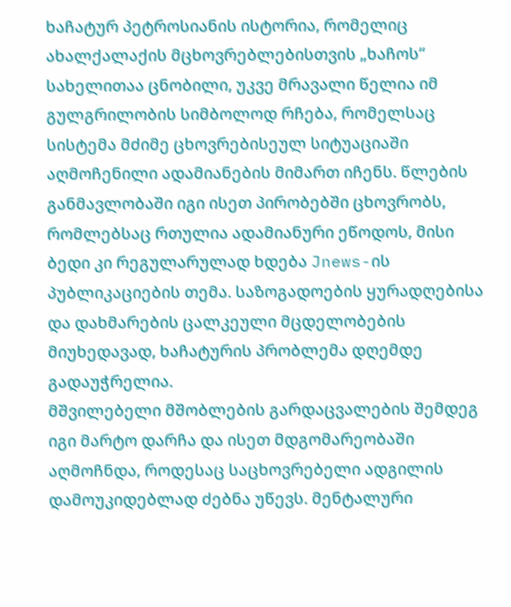ხაჩატურ პეტროსიანის ისტორია, რომელიც ახალქალაქის მცხოვრებლებისთვის „ხაჩოს“ სახელითაა ცნობილი, უკვე მრავალი წელია იმ გულგრილობის სიმბოლოდ რჩება, რომელსაც სისტემა მძიმე ცხოვრებისეულ სიტუაციაში აღმოჩენილი ადამიანების მიმართ იჩენს. წლების განმავლობაში იგი ისეთ პირობებში ცხოვრობს, რომლებსაც რთულია ადამიანური ეწოდოს, მისი ბედი კი რეგულარულად ხდება Jnews-ის პუბლიკაციების თემა. საზოგადოების ყურადღებისა და დახმარების ცალკეული მცდელობების მიუხედავად, ხაჩატურის პრობლემა დღემდე გადაუჭრელია.
მშვილებელი მშობლების გარდაცვალების შემდეგ იგი მარტო დარჩა და ისეთ მდგომარეობაში აღმოჩნდა, როდესაც საცხოვრებელი ადგილის დამოუკიდებლად ძებნა უწევს. მენტალური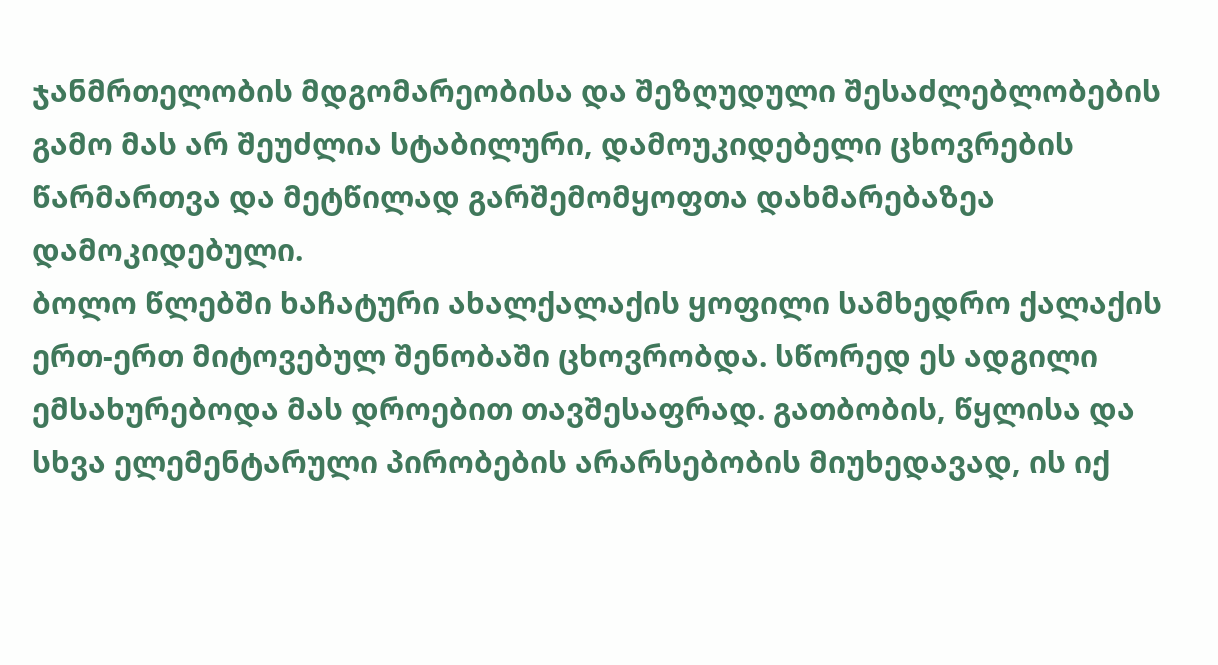ჯანმრთელობის მდგომარეობისა და შეზღუდული შესაძლებლობების გამო მას არ შეუძლია სტაბილური, დამოუკიდებელი ცხოვრების წარმართვა და მეტწილად გარშემომყოფთა დახმარებაზეა დამოკიდებული.
ბოლო წლებში ხაჩატური ახალქალაქის ყოფილი სამხედრო ქალაქის ერთ-ერთ მიტოვებულ შენობაში ცხოვრობდა. სწორედ ეს ადგილი ემსახურებოდა მას დროებით თავშესაფრად. გათბობის, წყლისა და სხვა ელემენტარული პირობების არარსებობის მიუხედავად, ის იქ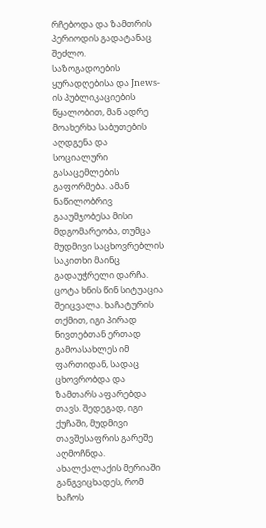რჩებოდა და ზამთრის პერიოდის გადატანაც შეძლო.
საზოგადოების ყურადღებისა და Jnews-ის პუბლიკაციების წყალობით, მან ადრე მოახერხა საბუთების აღდგენა და სოციალური გასაცემლების გაფორმება. ამან ნაწილობრივ გააუმჯობესა მისი მდგომარეობა, თუმცა მუდმივი საცხოვრებლის საკითხი მაინც გადაუჭრელი დარჩა. ცოტა ხნის წინ სიტუაცია შეიცვალა. ხაჩატურის თქმით, იგი პირად ნივთებთან ერთად გამოასახლეს იმ ფართიდან, სადაც ცხოვრობდა და ზამთარს აფარებდა თავს. შედეგად, იგი ქუჩაში, მუდმივი თავშესაფრის გარეშე აღმოჩნდა.
ახალქალაქის მერიაში განგვიცხადეს, რომ ხაჩოს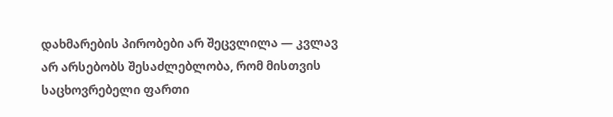დახმარების პირობები არ შეცვლილა — კვლავ არ არსებობს შესაძლებლობა, რომ მისთვის საცხოვრებელი ფართი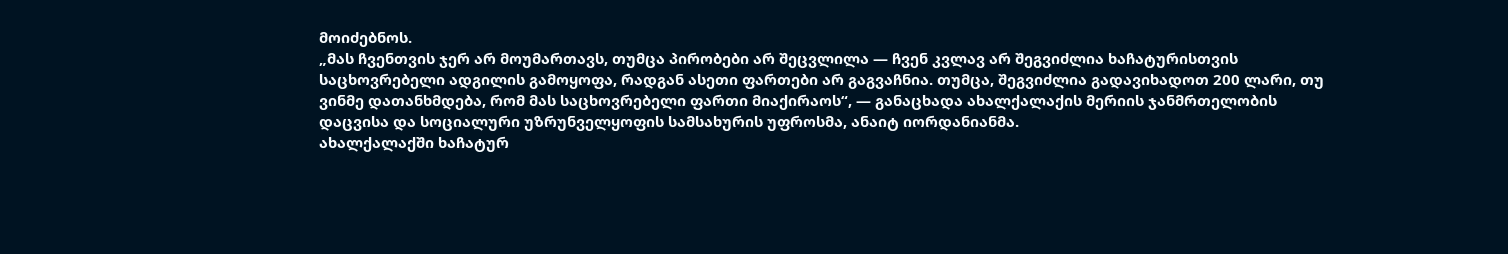მოიძებნოს.
„მას ჩვენთვის ჯერ არ მოუმართავს, თუმცა პირობები არ შეცვლილა — ჩვენ კვლავ არ შეგვიძლია ხაჩატურისთვის საცხოვრებელი ადგილის გამოყოფა, რადგან ასეთი ფართები არ გაგვაჩნია. თუმცა, შეგვიძლია გადავიხადოთ 200 ლარი, თუ ვინმე დათანხმდება, რომ მას საცხოვრებელი ფართი მიაქირაოს“, — განაცხადა ახალქალაქის მერიის ჯანმრთელობის დაცვისა და სოციალური უზრუნველყოფის სამსახურის უფროსმა, ანაიტ იორდანიანმა.
ახალქალაქში ხაჩატურ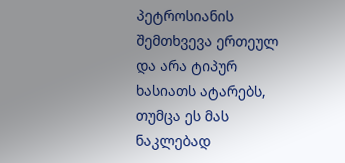პეტროსიანის შემთხვევა ერთეულ და არა ტიპურ ხასიათს ატარებს, თუმცა ეს მას ნაკლებად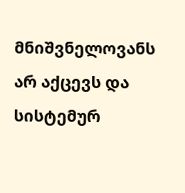მნიშვნელოვანს არ აქცევს და სისტემურ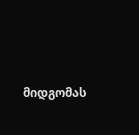მიდგომას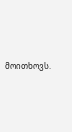მოითხოვს.